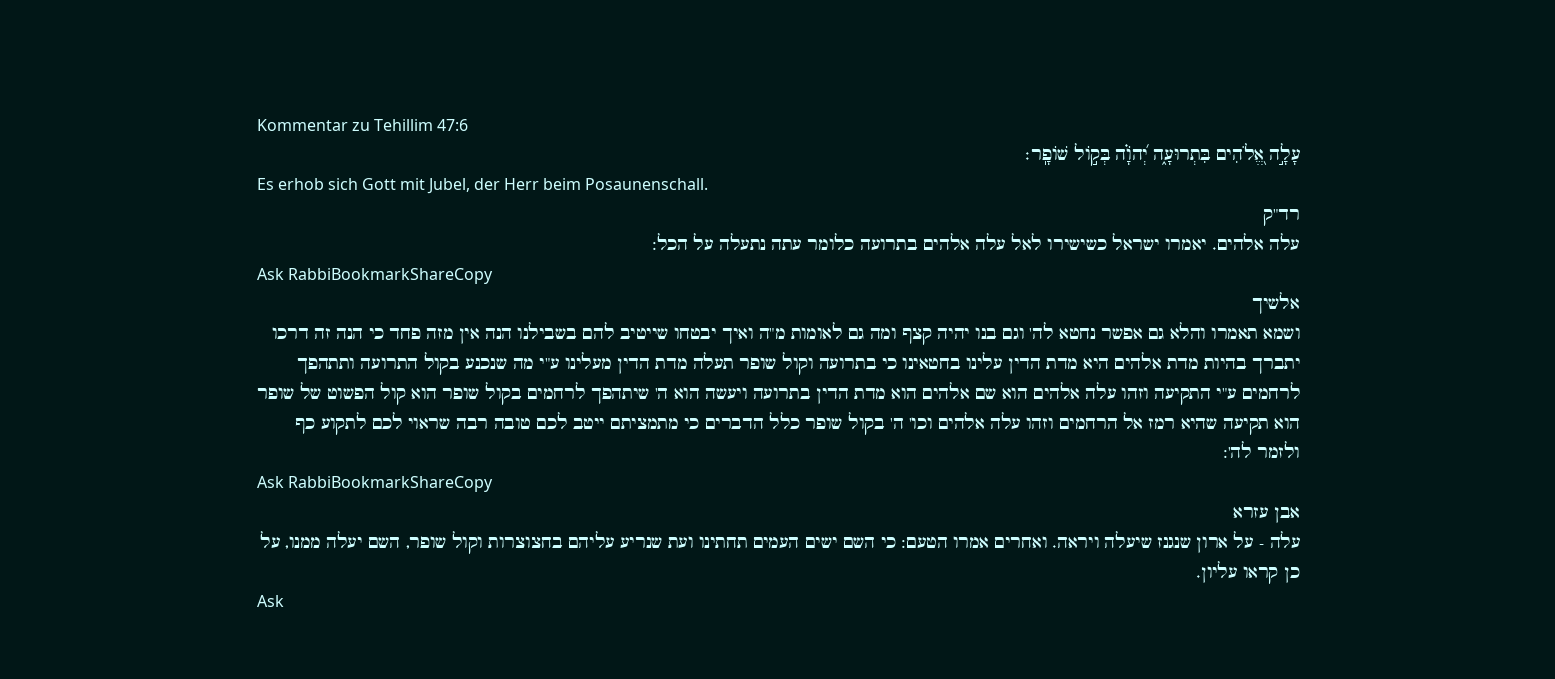Kommentar zu Tehillim 47:6
עָלָ֣ה אֱ֭לֹהִים בִּתְרוּעָ֑ה יְ֝הֹוָ֗ה בְּק֣וֹל שׁוֹפָֽר׃
Es erhob sich Gott mit Jubel, der Herr beim Posaunenschall.
רד"ק
עלה אלהים. יאמרו ישראל כשישירו לאל עלה אלהים בתרועה כלומר עתה נתעלה על הכל:
Ask RabbiBookmarkShareCopy
אלשיך
ושמא תאמרו והלא גם אפשר נחטא לה' וגם בנו יהיה קצף ומה גם לאומות מ"ה ואיך יבטחו שייטיב להם בשבילנו הנה אין מזה פחד כי הנה זה דרכו יתברך בהיות מדת אלהים היא מדת הדין עלינו בחטאינו כי בתרועה וקול שופר תעלה מדת הדין מעלינו ע"י מה שנכנע בקול התרועה ותתהפך לרחמים ע"י התקיעה וזהו עלה אלהים הוא שם אלהים הוא מדת הדין בתרועה ויעשה הוא ה' שיתהפך לרחמים בקול שופר הוא קול הפשוט של שופר הוא תקיעה שהיא רמז אל הרחמים וזהו עלה אלהים וכו' ה' בקול שופר כלל הדברים כי מתמציתם ייטב לכם טובה רבה שראוי לכם לתקוע כף ולזמר לה':
Ask RabbiBookmarkShareCopy
אבן עזרא
עלה - על ארון שנגנז שיעלה ויראה. ואחרים אמרו הטעם: כי השם ישים העמים תחתינו ועת שנריע עליהם בחצוצרות וקול שופר, השם יעלה ממנו, על כן קראו עליון.
Ask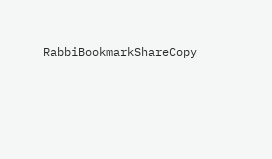RabbiBookmarkShareCopy